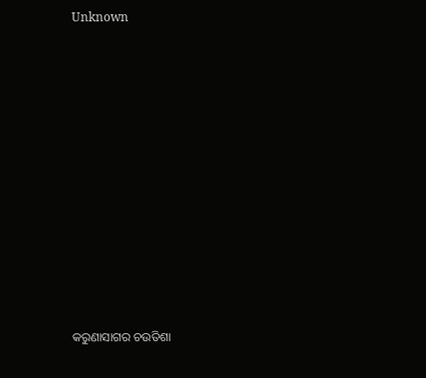Unknown



















କରୁଣାସାଗର ଚଉତିଶା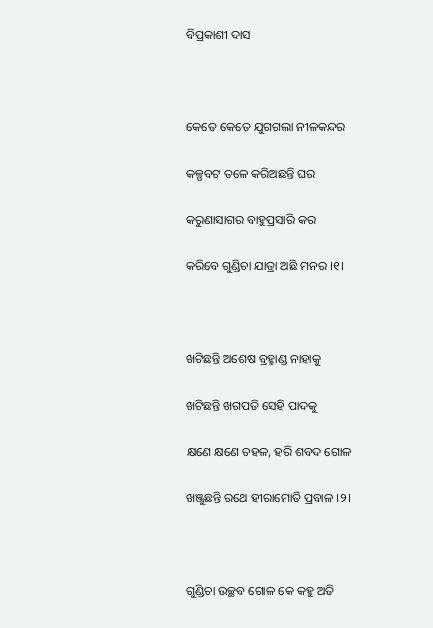ବିପ୍ରକାଶୀ ଦାସ



କେତେ କେତେ ଯୁଗଗଲା ନୀଳକନ୍ଦର

କଳ୍ପବଟ ତଳେ କରିଅଛନ୍ତି ଘର

କରୁଣାସାଗର ବାହୁପ୍ରସାରି କର

କରିବେ ଗୁଣ୍ଡିଚା ଯାତ୍ରା ଅଛି ମନର ।୧।



ଖଟିଛନ୍ତି ଅଶେଷ ବ୍ରହ୍ମାଣ୍ଡ ନାହାକୁ

ଖଟିଛନ୍ତି ଖଗପତି ସେହି ପାଦକୁ

କ୍ଷଣେ କ୍ଷଣେ ଚହଳ, ହରି ଶବଦ ଗୋଳ

ଖଞ୍ଜୁଛନ୍ତି ରଥେ ହୀରାମୋତି ପ୍ରବାଳ ।୨।



ଗୁଣ୍ଡିଚା ଉଚ୍ଛବ ଗୋଳ କେ କହୁ ଅତି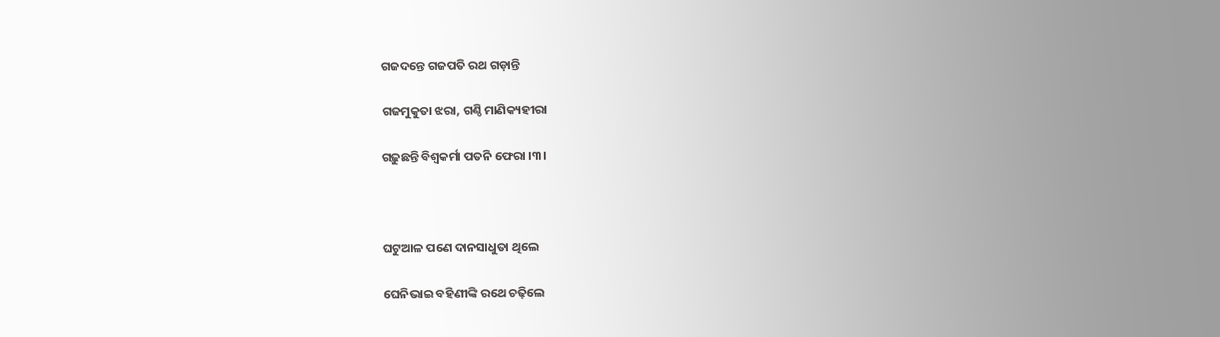ଗଜଦନ୍ତେ ଗଜପତି ରଥ ଗଡ଼ାନ୍ତି

ଗଜମୁକୁତା ଝରା, ଗଣ୍ଠି ମାଣିକ୍ୟହୀରା

ଗଢ଼ୁଛନ୍ତି ବିଶ୍ୱକର୍ମା ପତନି ଫେରା ।୩।



ଘଟୁଆଳ ପଣେ ଦାନସାଧୁତା ଥିଲେ

ଘେନିଭାଇ ବହିଣୀଙ୍କି ରଥେ ଚଢ଼ିଲେ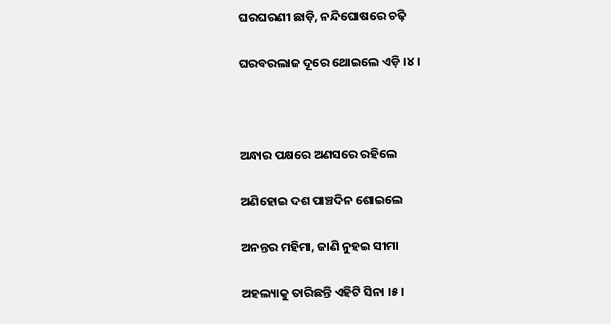ଘରଘରଣୀ ଛାଡ଼ି, ନନ୍ଦିଘୋଷରେ ଚଢ଼ି

ଘରବରଲାଜ ଦୂରେ ଥୋଇଲେ ଏଡ଼ି ।୪।



ଅନ୍ଧାର ପକ୍ଷରେ ଅଣସରେ ରହିଲେ

ଅଣିହୋଇ ଦଶ ପାଞ୍ଚଦିନ ଶୋଇଲେ

ଅନନ୍ତର ମହିମା, ଜାଣି ନୁହଇ ସୀମା

ଅହଲ୍ୟାକୁ ତାରିଛନ୍ତି ଏହିଟି ସିନା ।୫।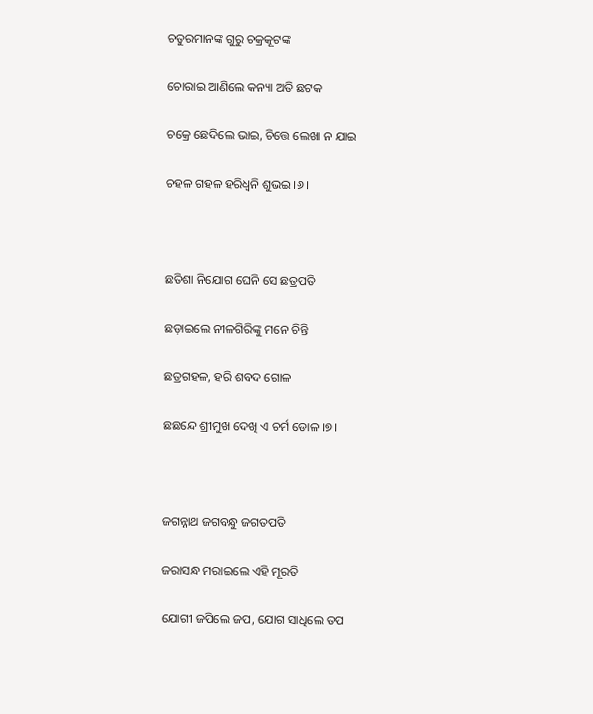ଚତୁରମାନଙ୍କ ଗୁରୁ ଚକ୍ରକୂଟଙ୍କ

ଚୋରାଇ ଆଣିଲେ କନ୍ୟା ଅତି ଛଟକ

ଚକ୍ରେ ଛେଦିଲେ ଭାଇ, ଚିତ୍ତେ ଲେଖା ନ ଯାଇ

ଚହଳ ଗହଳ ହରିଧ୍ୱନି ଶୁଭଇ ।୬।



ଛତିଶା ନିଯୋଗ ଘେନି ସେ ଛତ୍ରପତି

ଛଡ଼ାଇଲେ ନୀଳଗିରିଙ୍କୁ ମନେ ଚିନ୍ତି

ଛତ୍ରଗହଳ, ହରି ଶବଦ ଗୋଳ

ଛଛନ୍ଦେ ଶ୍ରୀମୁଖ ଦେଖି ଏ ଚର୍ମ ଡୋଳ ।୭।



ଜଗନ୍ନାଥ ଜଗବନ୍ଧୁ ଜଗତପତି

ଜରାସନ୍ଧ ମରାଇଲେ ଏହି ମୂରତି

ଯୋଗୀ ଜପିଲେ ଜପ, ଯୋଗ ସାଧିଲେ ତପ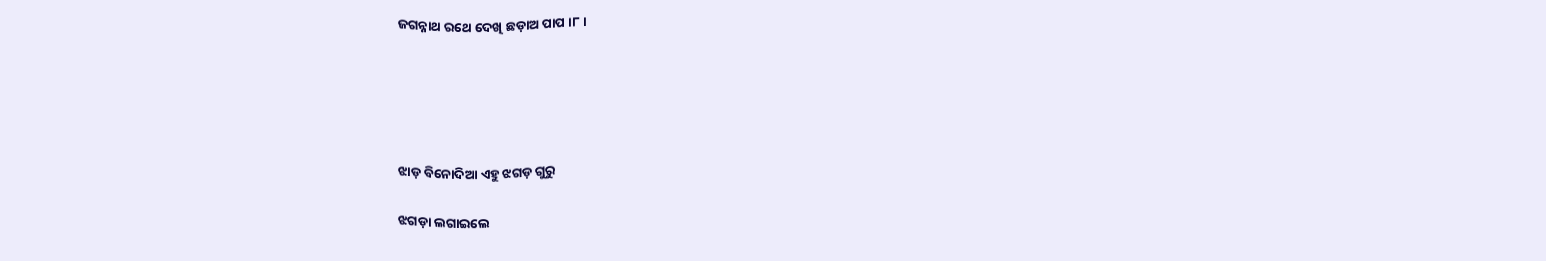ଜଗନ୍ନାଥ ରଥେ ଦେଖି ଛଡ଼ାଅ ପାପ ।୮।





ଝାଡ଼ ବିନୋଦିଆ ଏହୁ ଝଗଡ଼ ଗୁରୁ

ଝଗଡ଼ା ଲଗାଇଲେ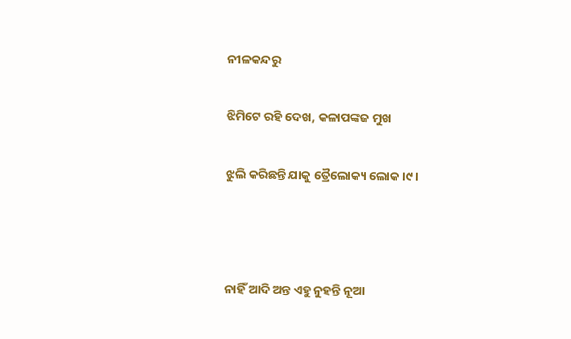ନୀଳକନ୍ଦରୁ

ଝିମିଟେ ରହି ଦେଖ, କଳାପଙ୍କଜ ମୁଖ

ଝୁଲି କରିଛନ୍ତି ଯାକୁ ତ୍ରୈଲୋକ୍ୟ ଲୋକ ।୯।



ନାହିଁ ଆଦି ଅନ୍ତ ଏହୁ ନୁହନ୍ତି ନୂଆ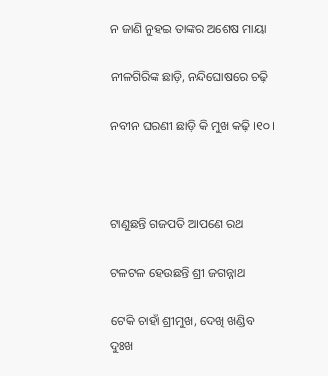ନ ଜାଣି ନୁହଇ ତାଙ୍କର ଅଶେଷ ମାୟା

ନୀଳଗିରିଙ୍କ ଛାଡ଼ି, ନନ୍ଦିଘୋଷରେ ଚଢ଼ି

ନବୀନ ଘରଣୀ ଛାଡ଼ି କି ମୁଖ କଢ଼ି ।୧୦।



ଟାଣୁଛନ୍ତି ଗଜପତି ଆପଣେ ରଥ

ଟଳଟଳ ହେଉଛନ୍ତି ଶ୍ରୀ ଜଗନ୍ନାଥ

ଟେକି ଚାହାଁ ଶ୍ରୀମୁଖ, ଦେଖି ଖଣ୍ଡିବ ଦୁଃଖ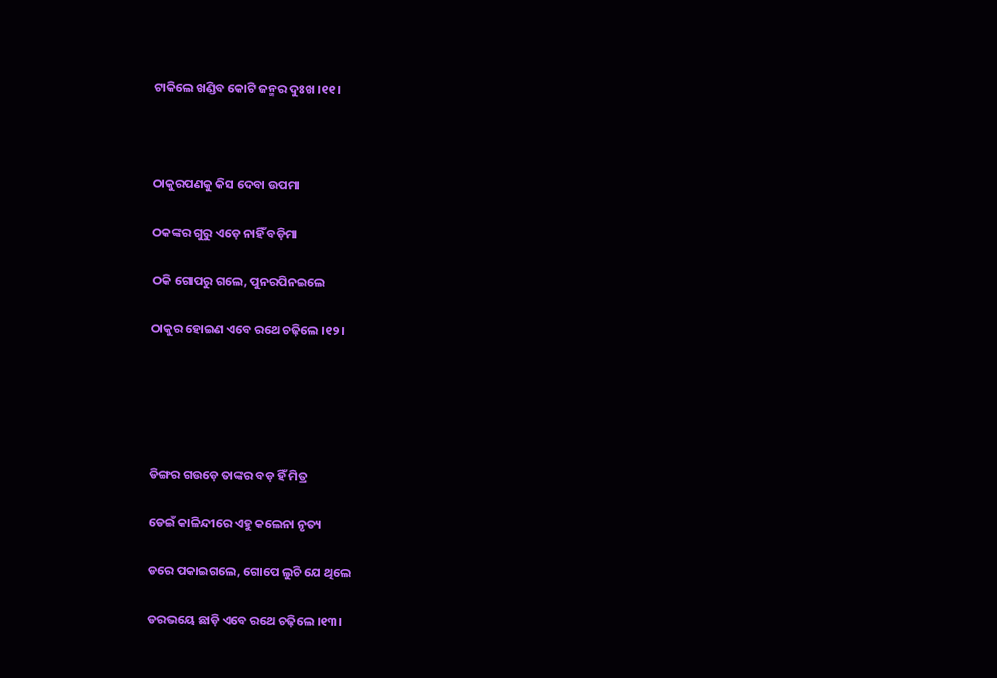ଟାକିଲେ ଖଣ୍ଡିବ କୋଟି ଜନ୍ମର ଦୁଃଖ ।୧୧।



ଠାକୁରପଣକୁ କିସ ଦେବା ଉପମା

ଠକଙ୍କର ଗୁରୁ ଏଡ଼େ ନାହିଁ ବଡ଼ିମା

ଠକି ଗୋପରୁ ଗଲେ, ପୁନରପିନଇଲେ

ଠାକୁର ହୋଇଣ ଏବେ ରଥେ ଚଢ଼ିଲେ ।୧୨।





ଡିଙ୍ଗର ଗଉଡ଼େ ତାଙ୍କର ବଡ଼ ହିଁ ମିତ୍ର

ଡେଇଁ କାଳିନ୍ଦୀରେ ଏହୁ କଲେନା ନୃତ୍ୟ

ଡରେ ପକାଇଗଲେ, ଗୋପେ ଲୁଚି ଯେ ଥିଲେ

ଡରଭୟେ ଛାଡ଼ି ଏବେ ରଥେ ଚଢ଼ିଲେ ।୧୩।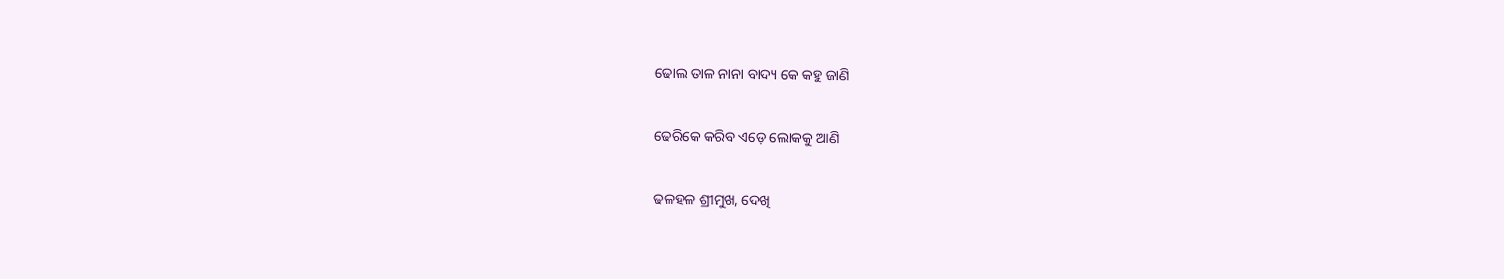ଢୋଲ ତାଳ ନାନା ବାଦ୍ୟ କେ କହୁ ଜାଣି

ଢେରିକେ କରିବ ଏଡ଼େ ଲୋକକୁ ଆଣି

ଢଳହଳ ଶ୍ରୀମୁଖ, ଦେଖି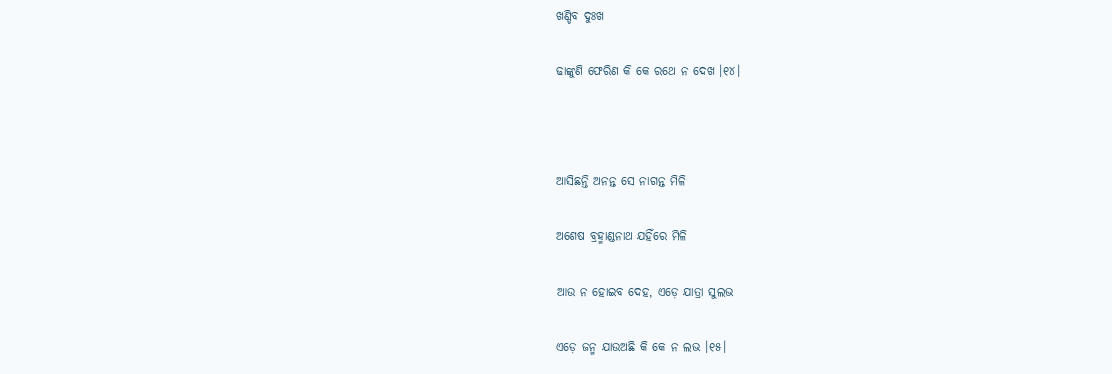ଖଣ୍ଡିବ ଦୁଃଖ

ଢାଙ୍କୁଣି ଫେରିଣ କି କେ ରଥେ ନ ଦେଖ ।୧୪।



ଆସିଛନ୍ତି ଅନନ୍ତ ସେ ନାଗନ୍ତ ମିଳି

ଅଶେଷ ବ୍ରହ୍ମାଣ୍ଡନାଥ ଯହିଁରେ ମିଳି

ଆଉ ନ ହୋଇବ ଦେହ, ଏଡ଼େ ଯାତ୍ରା ସୁଲଭ

ଏଡ଼େ ଜନ୍ମ ଯାଉଅଛି କି କେ ନ ଲଭ ।୧୫।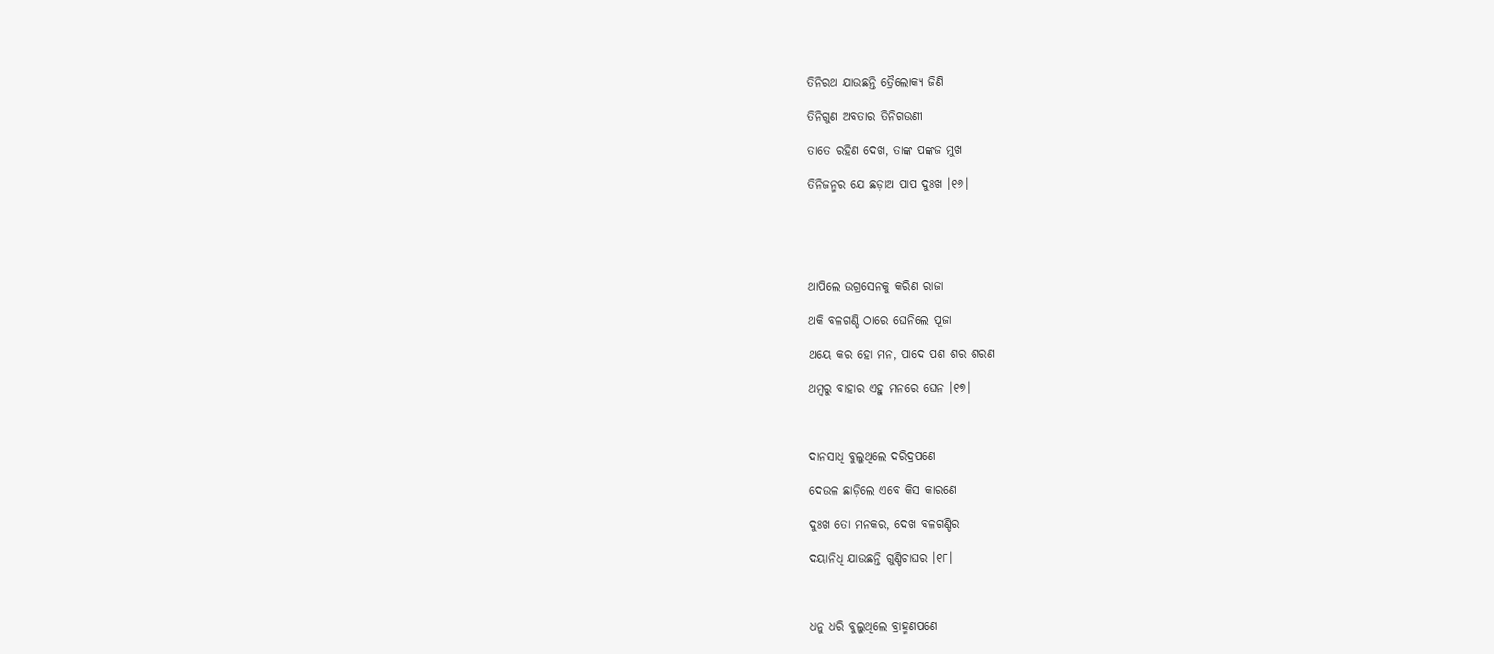ତିନିରଥ ଯାଉଛନ୍ତି ତ୍ରୈଲୋକ୍ୟ ଜିଣି

ତିନିଗୁଣ ଅବତାର ତିନିଗଉଣୀ

ତାତେ ରହିଣ ଦେଖ, ତାଙ୍କ ପଙ୍କଜ ମୁଖ

ତିନିଜନ୍ମର ଯେ ଛଡ଼ାଅ ପାପ ଦୁଃଖ ।୧୬।





ଥାପିଲେ ଉଗ୍ରସେନକୁ କରିଣ ରାଜା

ଥକି ବଳଗଣ୍ଡି ଠାରେ ଘେନିଲେ ପୂଜା

ଥୟେ କର ହୋ ମନ, ପାଦେ ପଶ ଶର ଶରଣ

ଥମ୍ବରୁ ବାହାର ଏହୁ ମନରେ ଘେନ ।୧୭।



ଦାନସାଧି ବୁଲୁଥିଲେ ଦରିଦ୍ରପଣେ

ଦେଉଳ ଛାଡ଼ିଲେ ଏବେ କିସ କାରଣେ

ଦୁଃଖ ତୋ ମନକର, ଦେଖ ବଳଗଣ୍ଡିର

ଦୟାନିଧି ଯାଉଛନ୍ତି ଗୁଣ୍ଡିଚାଘର ।୧୮।



ଧନୁ ଧରି ବୁଲୁଥିଲେ ବ୍ରାହ୍ମଣପଣେ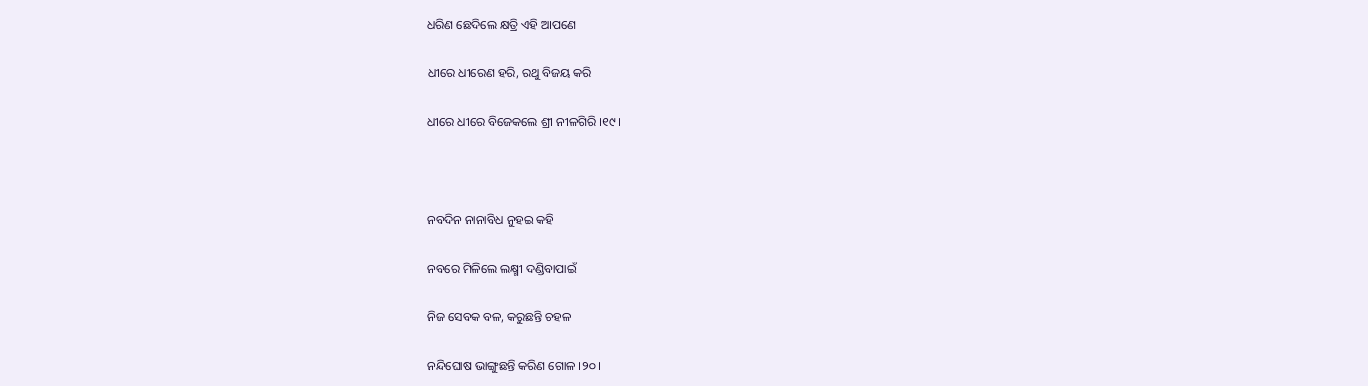ଧରିଣ ଛେଦିଲେ କ୍ଷତ୍ରି ଏହି ଆପଣେ

ଧୀରେ ଧୀରେଣ ହରି, ରଥୁ ବିଜୟ କରି

ଧୀରେ ଧୀରେ ବିଜେକଲେ ଶ୍ରୀ ନୀଳଗିରି ।୧୯।



ନବଦିନ ନାନାବିଧ ନୁହଇ କହି

ନବରେ ମିଳିଲେ ଲକ୍ଷ୍ମୀ ଦଣ୍ଡିବାପାଇଁ

ନିଜ ସେବକ ବଳ, କରୁଛନ୍ତି ଚହଳ

ନନ୍ଦିଘୋଷ ଭାଙ୍ଗୁଛନ୍ତି କରିଣ ଗୋଳ ।୨୦।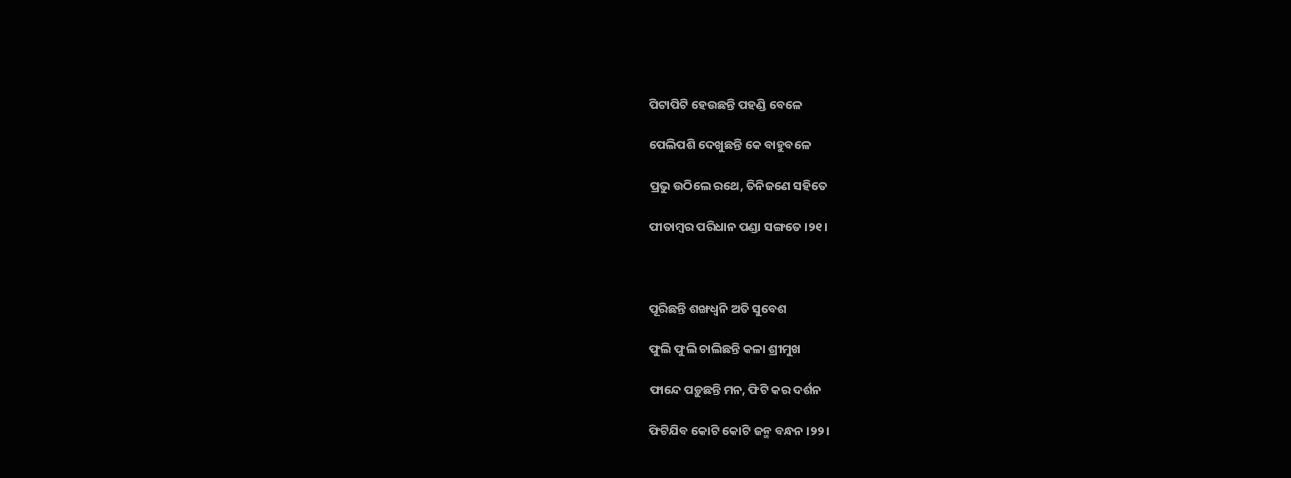ପିଟାପିଟି ହେଉଛନ୍ତି ପହଣ୍ଡି ବେଳେ

ପେଲିପଶି ଦେଖୁଛନ୍ତି କେ ବାହୁବଳେ

ପ୍ରଭୁ ଉଠିଲେ ରଥେ, ତିନିଜଣେ ସହିତେ

ପୀତାମ୍ବର ପରିଧାନ ପଣ୍ଡା ସଙ୍ଗତେ ।୨୧।



ପୂରିଛନ୍ତି ଶଙ୍ଖଧ୍ୱନି ଅତି ସୁବେଶ

ଫୁଲି ଫୁଲି ଚାଲିଛନ୍ତି କଳା ଶ୍ରୀମୁଖ

ଫାନ୍ଦେ ପଡ଼ୁଛନ୍ତି ମନ, ଫିଟି କର ଦର୍ଶନ

ଫିଟିଯିବ କୋଟି କୋଟି ଜନ୍ମ ବନ୍ଧନ ।୨୨।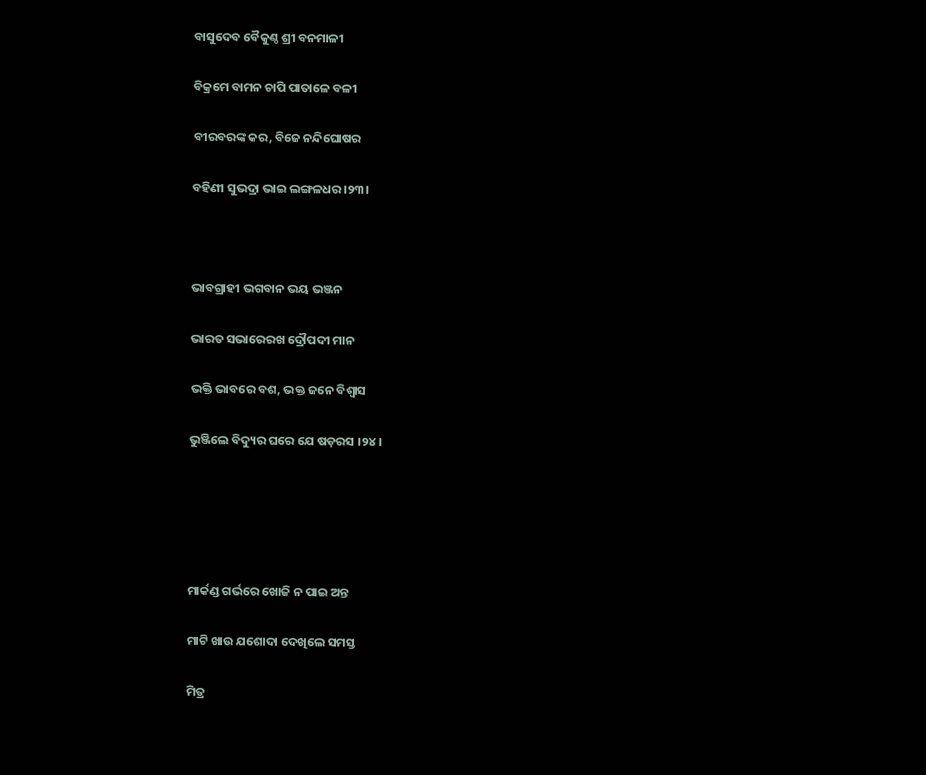ବାସୁଦେବ ବୈକୁଣ୍ଠ ଶ୍ରୀ ବନମାଳୀ

ବିକ୍ରମେ ବାମନ ଚାପି ପାତାଳେ ବଳୀ

ବୀରବରଙ୍କ କର, ବିଜେ ନନ୍ଦିଘୋଷର

ବହିଣୀ ସୁଭଦ୍ରା ଭାଇ ଲଙ୍ଗଳଧର ।୨୩।



ଭାବଗ୍ରାହୀ ଭଗବାନ ଭୟ ଭଞ୍ଜନ

ଭାରତ ସଭାରେରଖ ଦ୍ରୌପଦୀ ମାନ

ଭକ୍ତି ଭାବରେ ବଶ, ଭକ୍ତ ଜନେ ବିଶ୍ୱାସ

ଭୁଞ୍ଜିଲେ ବିଦ୍ୟୁର ଘରେ ଯେ ଷଡ଼ରସ ।୨୪।





ମାର୍କଣ୍ଡ ଗର୍ଭରେ ଖୋଜି ନ ପାଇ ଅନ୍ତ

ମାଟି ଖାଉ ଯଶୋଦା ଦେଖିଲେ ସମସ୍ତ

ମିତ୍ର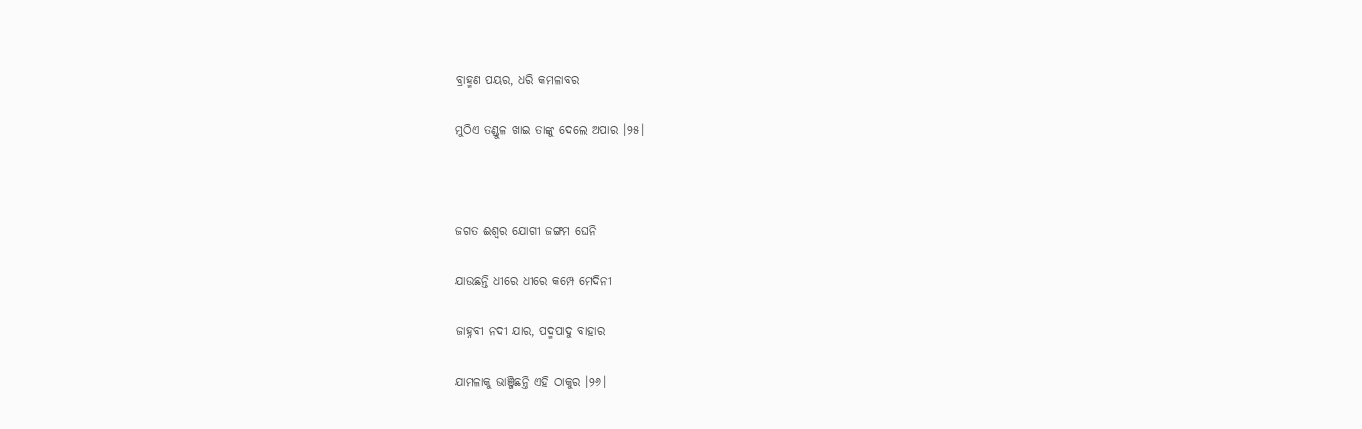ବ୍ରାହ୍ମଣ ପୟର, ଧରି କମଳାବର

ମୁଠିଏ ତଣ୍ଡୁଳ ଖାଇ ତାଙ୍କୁ ଦେଲେ ଅପାର ।୨୫।



ଜଗତ ଈଶ୍ୱର ଯୋଗୀ ଜଙ୍ଗମ ଘେନି

ଯାଉଛନ୍ତି ଧୀରେ ଧୀରେ କମ୍ପେ ମେଦିନୀ

ଜାହ୍ନବୀ ନଦୀ ଯାର, ପଦ୍ମପାଦୁ ବାହାର

ଯାମଳାକୁ ଭାଞ୍ଜିଛନ୍ତି ଏହି ଠାକୁର ।୨୬।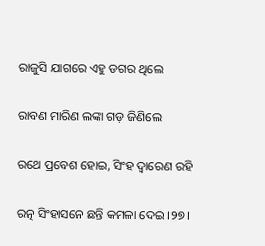ରାଜୁସି ଯାଗରେ ଏହୁ ଡଗର ଥିଲେ

ରାବଣ ମାରିଣ ଲଙ୍କା ଗଡ଼ ଜିଣିଲେ

ରଥେ ପ୍ରବେଶ ହୋଇ, ସିଂହ ଦ୍ୱାରେଣ ରହି

ରତ୍ନ ସିଂହାସନେ ଛନ୍ତି କମଳା ଦେଇ ।୨୭।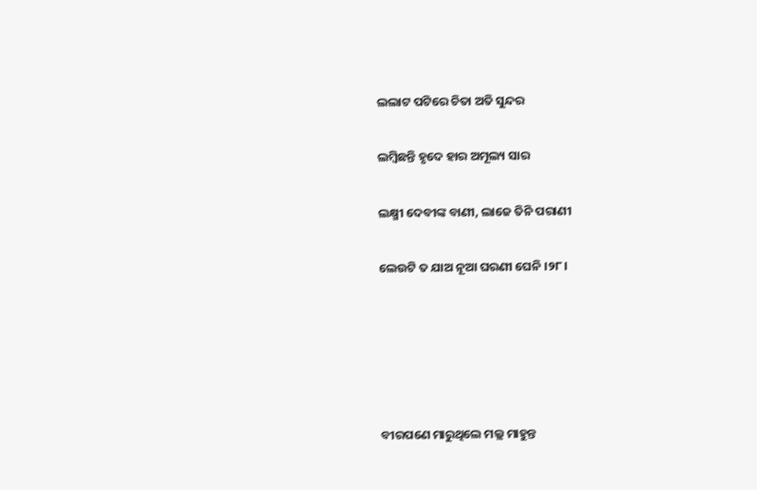ଲଲାଟ ପଟିରେ ଚିତା ଅତି ସୁନ୍ଦର

ଲମ୍ବିଛନ୍ତି ହୃଦେ ହାର ଅମୂଲ୍ୟ ସାର

ଲକ୍ଷ୍ମୀ ଦେବୀଙ୍କ ବାଣୀ, ଲାଜେ ତିନି ପରାଣୀ

ଲେଉଟି ତ ଯାଅ ନୂଆ ଘରଣୀ ଘେନି ।୨୮।





ବୀରପଣେ ମାରୁଥିଲେ ମଲ୍ଲ ମାହୁନ୍ତ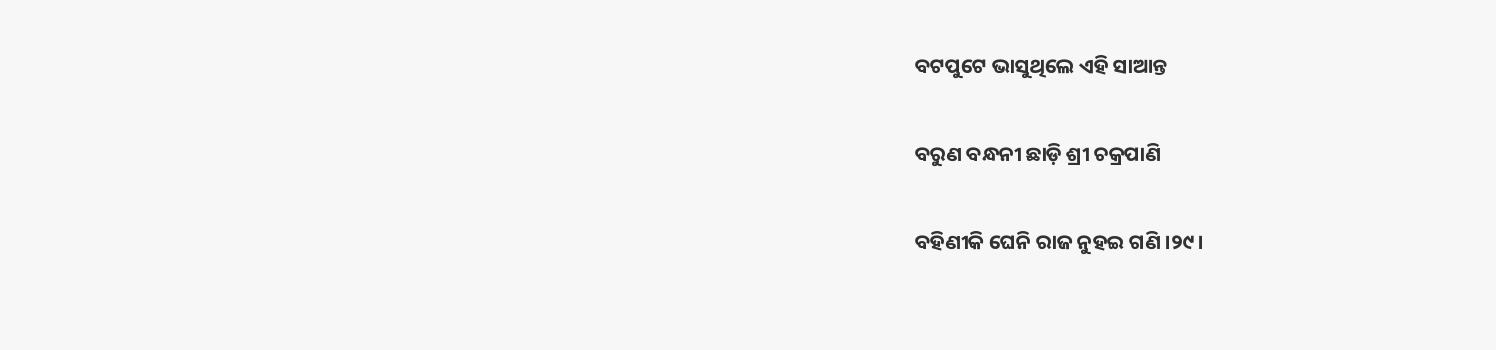ବଟପୁଟେ ଭାସୁଥିଲେ ଏହି ସାଆନ୍ତ

ବରୁଣ ବନ୍ଧନୀ ଛାଡ଼ି ଶ୍ରୀ ଚକ୍ରପାଣି

ବହିଣୀକି ଘେନି ରାଜ ନୁହଇ ଗଣି ।୨୯।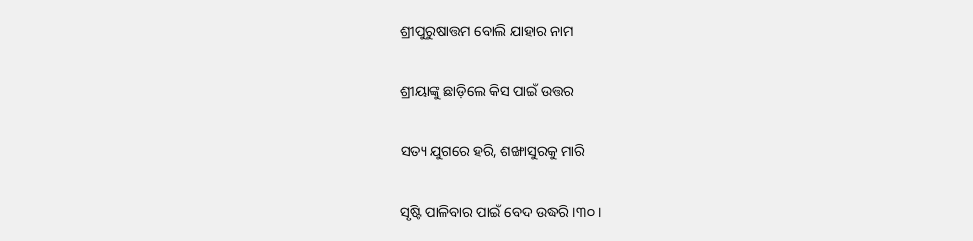ଶ୍ରୀପୁରୁଷାତ୍ତମ ବୋଲି ଯାହାର ନାମ

ଶ୍ରୀୟାଙ୍କୁ ଛାଡ଼ିଲେ କିସ ପାଇଁ ଉତ୍ତର

ସତ୍ୟ ଯୁଗରେ ହରି, ଶଙ୍ଖାସୁରକୁ ମାରି

ସୃଷ୍ଟି ପାଳିବାର ପାଇଁ ବେଦ ଉଦ୍ଧରି ।୩୦।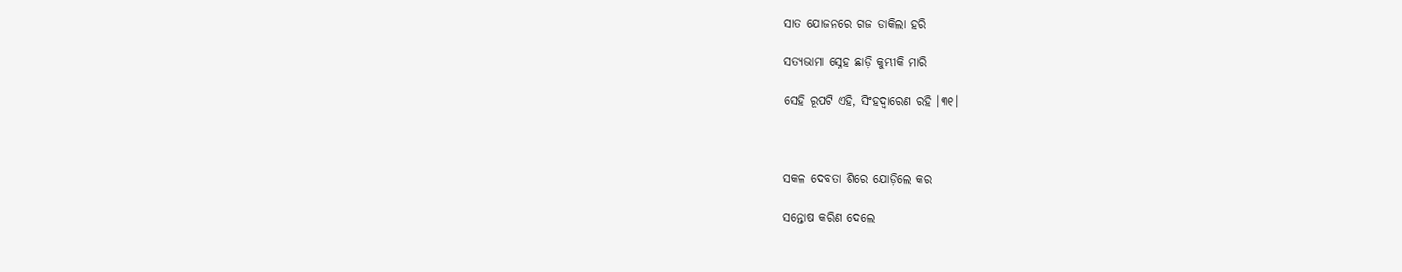ସାତ ଯୋଜନରେ ଗଜ ଡାକିଲା ହରି

ସତ୍ୟଭାମା ସ୍ନେହ ଛାଡ଼ି କୁମ୍ଭୀକି ମାରି

ସେହି ରୂପଟି ଏହି, ସିଂହଦ୍ୱାରେଣ ରହି ।୩୧।



ସକଳ ଦେବତା ଶିରେ ଯୋଡ଼ିଲେ କର

ସନ୍ତୋଷ କରିଣ ଦେଲେ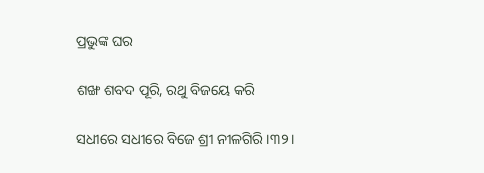ପ୍ରଭୁଙ୍କ ଘର

ଶଙ୍ଖ ଶବଦ ପୂରି, ରଥୁ ବିଜୟେ କରି

ସଧୀରେ ସଧୀରେ ବିଜେ ଶ୍ରୀ ନୀଳଗିରି ।୩୨।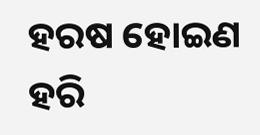ହରଷ ହୋଇଣ ହରି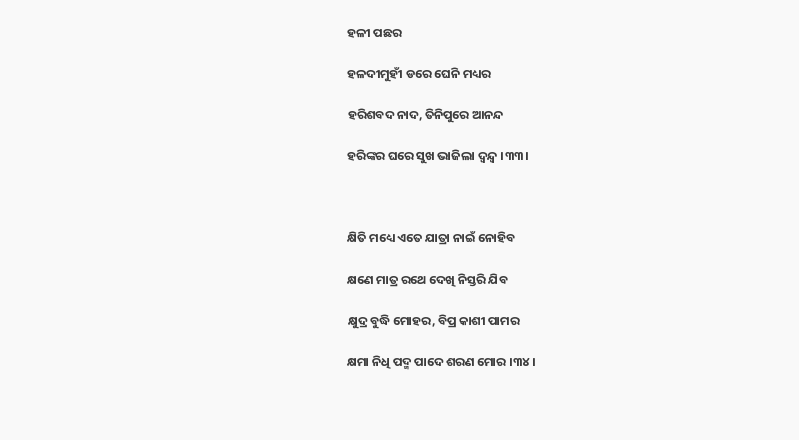ହଳୀ ପଛର

ହଳଦୀମୁହୀଁ ଡରେ ଘେନି ମଧ୍ୟର

ହରିଶବଦ ନାଦ, ତିନିପୁରେ ଆନନ୍ଦ

ହରିଙ୍କର ଘରେ ସୁଖ ଭାଜିଲା ଦ୍ୱନ୍ଦ୍ୱ ।୩୩।



କ୍ଷିତି ମଧ୍ୟେ ଏତେ ଯାତ୍ରା ନାଇଁ ନୋହିବ

କ୍ଷଣେ ମାତ୍ର ରଥେ ଦେଖି ନିସ୍ତରି ଯିବ

କ୍ଷୁଦ୍ର ବୁଦ୍ଧି ମୋହର, ବିପ୍ର କାଶୀ ପାମର

କ୍ଷମା ନିଧି ପଦ୍ମ ପାଦେ ଶରଣ ମୋର ।୩୪।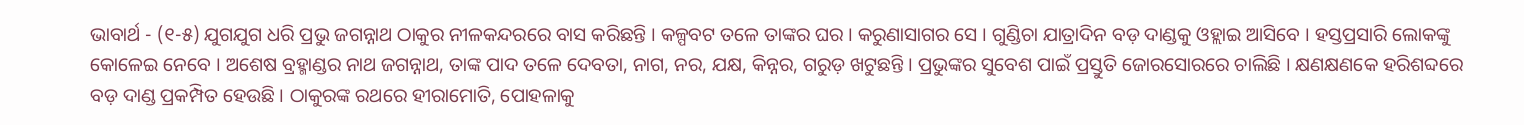ଭାବାର୍ଥ - (୧-୫) ଯୁଗଯୁଗ ଧରି ପ୍ରଭୁ ଜଗନ୍ନାଥ ଠାକୁର ନୀଳକନ୍ଦରରେ ବାସ କରିଛନ୍ତି । କଳ୍ପବଟ ତଳେ ତାଙ୍କର ଘର । କରୁଣାସାଗର ସେ । ଗୁଣ୍ଡିଚା ଯାତ୍ରାଦିନ ବଡ଼ ଦାଣ୍ଡକୁ ଓହ୍ଲାଇ ଆସିବେ । ହସ୍ତପ୍ରସାରି ଲୋକଙ୍କୁ କୋଳେଇ ନେବେ । ଅଶେଷ ବ୍ରହ୍ମାଣ୍ଡର ନାଥ ଜଗନ୍ନାଥ, ତାଙ୍କ ପାଦ ତଳେ ଦେବତା, ନାଗ, ନର, ଯକ୍ଷ, କିନ୍ନର, ଗରୁଡ଼ ଖଟୁଛନ୍ତି । ପ୍ରଭୁଙ୍କର ସୁବେଶ ପାଇଁ ପ୍ରସ୍ତୁତି ଜୋରସୋରରେ ଚାଲିଛି । କ୍ଷଣକ୍ଷଣକେ ହରିଶବ୍ଦରେ ବଡ଼ ଦାଣ୍ଡ ପ୍ରକମ୍ପିତ ହେଉଛି । ଠାକୁରଙ୍କ ରଥରେ ହୀରାମୋତି, ପୋହଳାକୁ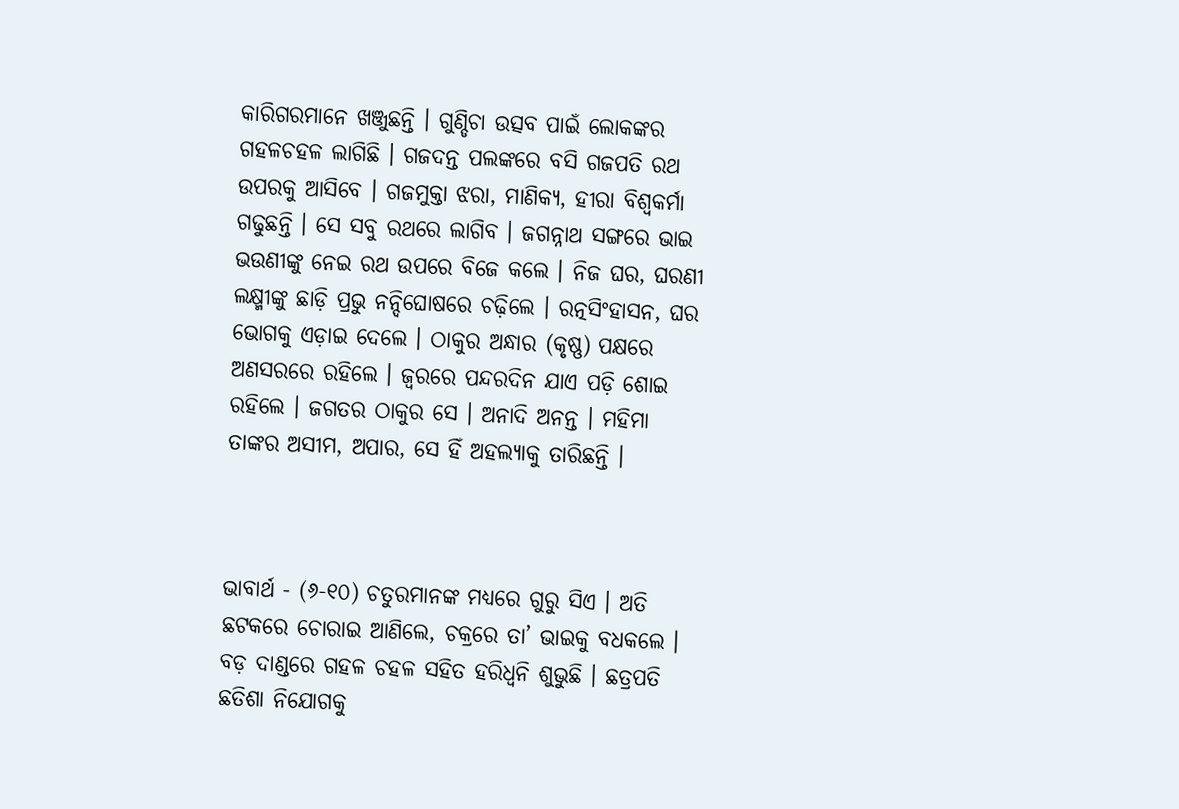କାରିଗରମାନେ ଖଞ୍ଜୁଛନ୍ତି । ଗୁଣ୍ଡିଚା ଉତ୍ସବ ପାଇଁ ଲୋକଙ୍କର ଗହଳଚହଳ ଲାଗିଛି । ଗଜଦନ୍ତ ପଲଙ୍କରେ ବସି ଗଜପତି ରଥ ଉପରକୁ ଆସିବେ । ଗଜମୁକ୍ତା ଝରା, ମାଣିକ୍ୟ, ହୀରା ବିଶ୍ଵକର୍ମା ଗଢୁଛନ୍ତି । ସେ ସବୁ ରଥରେ ଲାଗିବ । ଜଗନ୍ନାଥ ସଙ୍ଗରେ ଭାଇ ଭଉଣୀଙ୍କୁ ନେଇ ରଥ ଉପରେ ବିଜେ କଲେ । ନିଜ ଘର, ଘରଣୀ ଲକ୍ଷ୍ମୀଙ୍କୁ ଛାଡ଼ି ପ୍ରଭୁ ନନ୍ଦିଘୋଷରେ ଚଢ଼ିଲେ । ରତ୍ନସିଂହାସନ, ଘର ଭୋଗକୁ ଏଡ଼ାଇ ଦେଲେ । ଠାକୁର ଅନ୍ଧାର (କୃଷ୍ଣ) ପକ୍ଷରେ ଅଣସରରେ ରହିଲେ । ଜ୍ଵରରେ ପନ୍ଦରଦିନ ଯାଏ ପଡ଼ି ଶୋଇ ରହିଲେ । ଜଗତର ଠାକୁର ସେ । ଅନାଦି ଅନନ୍ତ । ମହିମା ତାଙ୍କର ଅସୀମ, ଅପାର, ସେ ହିଁ ଅହଲ୍ୟାକୁ ତାରିଛନ୍ତି ।



ଭାବାର୍ଥ - (୬-୧୦) ଚତୁରମାନଙ୍କ ମଧ୍ୟରେ ଗୁରୁ ସିଏ । ଅତି ଛଟକରେ ଚୋରାଇ ଆଣିଲେ, ଚକ୍ରରେ ତା’ ଭାଇକୁ ବଧକଲେ । ବଡ଼ ଦାଣ୍ଡରେ ଗହଳ ଚହଳ ସହିତ ହରିଧ୍ଵନି ଶୁଭୁଛି । ଛତ୍ରପତି ଛତିଶା ନିଯୋଗକୁ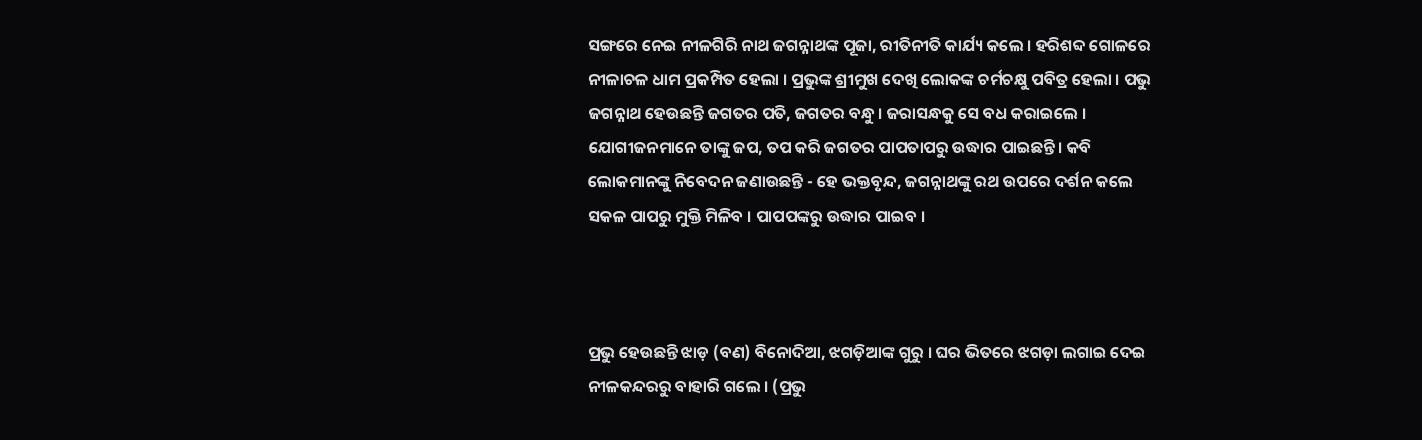ସଙ୍ଗରେ ନେଇ ନୀଳଗିରି ନାଥ ଜଗନ୍ନାଥଙ୍କ ପୂଜା, ରୀତିନୀତି କାର୍ଯ୍ୟ କଲେ । ହରିଶବ୍ଦ ଗୋଳରେ ନୀଳାଚଳ ଧାମ ପ୍ରକମ୍ପିତ ହେଲା । ପ୍ରଭୁଙ୍କ ଶ୍ରୀମୁଖ ଦେଖି ଲୋକଙ୍କ ଚର୍ମଚକ୍ଷୁ ପବିତ୍ର ହେଲା । ପଭୁ ଜଗନ୍ନାଥ ହେଉଛନ୍ତି ଜଗତର ପତି, ଜଗତର ବନ୍ଧୁ । ଜରାସନ୍ଧକୁ ସେ ବଧ କରାଇଲେ । ଯୋଗୀଜନମାନେ ତାଙ୍କୁ ଜପ, ତପ କରି ଜଗତର ପାପତାପରୁ ଉଦ୍ଧାର ପାଇଛନ୍ତି । କବି ଲୋକମାନଙ୍କୁ ନିବେଦନ ଜଣାଉଛନ୍ତି - ହେ ଭକ୍ତବୃନ୍ଦ, ଜଗନ୍ନାଥଙ୍କୁ ରଥ ଉପରେ ଦର୍ଶନ କଲେ ସକଳ ପାପରୁ ମୁକ୍ତି ମିଳିବ । ପାପପଙ୍କରୁ ଉଦ୍ଧାର ପାଇବ ।



ପ୍ରଭୁ ହେଉଛନ୍ତି ଝାଡ଼ (ବଣ) ବିନୋଦିଆ, ଝଗଡ଼ିଆଙ୍କ ଗୁରୁ । ଘର ଭିତରେ ଝଗଡ଼ା ଲଗାଇ ଦେଇ ନୀଳକନ୍ଦରରୁ ବାହାରି ଗଲେ । (ପ୍ରଭୁ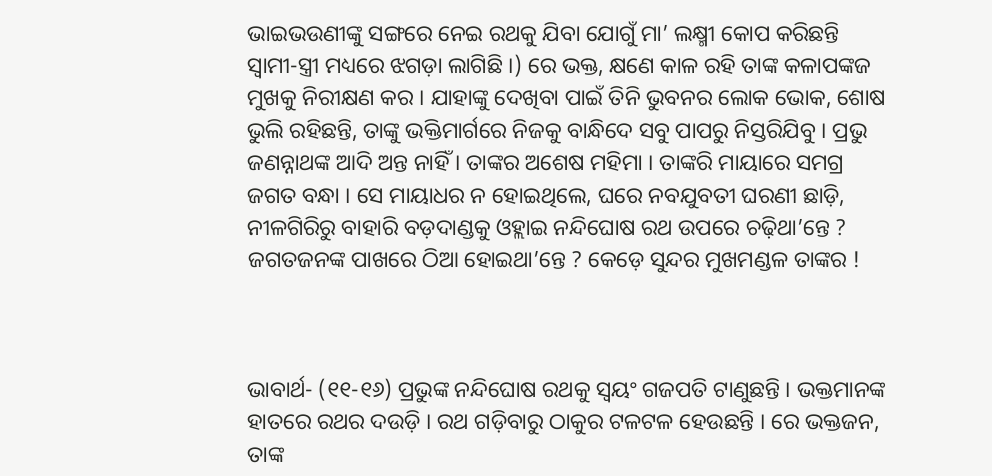ଭାଇଭଉଣୀଙ୍କୁ ସଙ୍ଗରେ ନେଇ ରଥକୁ ଯିବା ଯୋଗୁଁ ମା’ ଲକ୍ଷ୍ମୀ କୋପ କରିଛନ୍ତି ସ୍ଵାମୀ-ସ୍ତ୍ରୀ ମଧ୍ୟରେ ଝଗଡ଼ା ଲାଗିଛି ।) ରେ ଭକ୍ତ, କ୍ଷଣେ କାଳ ରହି ତାଙ୍କ କଳାପଙ୍କଜ ମୁଖକୁ ନିରୀକ୍ଷଣ କର । ଯାହାଙ୍କୁ ଦେଖିବା ପାଇଁ ତିନି ଭୁବନର ଲୋକ ଭୋକ, ଶୋଷ ଭୁଲି ରହିଛନ୍ତି, ତାଙ୍କୁ ଭକ୍ତିମାର୍ଗରେ ନିଜକୁ ବାନ୍ଧିଦେ ସବୁ ପାପରୁ ନିସ୍ତରିଯିବୁ । ପ୍ରଭୁ ଜଣନ୍ନାଥଙ୍କ ଆଦି ଅନ୍ତ ନାହିଁ । ତାଙ୍କର ଅଶେଷ ମହିମା । ତାଙ୍କରି ମାୟାରେ ସମଗ୍ର ଜଗତ ବନ୍ଧା । ସେ ମାୟାଧର ନ ହୋଇଥିଲେ, ଘରେ ନବଯୁବତୀ ଘରଣୀ ଛାଡ଼ି, ନୀଳଗିରିରୁ ବାହାରି ବଡ଼ଦାଣ୍ଡକୁ ଓହ୍ଲାଇ ନନ୍ଦିଘୋଷ ରଥ ଉପରେ ଚଢ଼ିଥା’ନ୍ତେ ? ଜଗତଜନଙ୍କ ପାଖରେ ଠିଆ ହୋଇଥା’ନ୍ତେ ? କେଡ଼େ ସୁନ୍ଦର ମୁଖମଣ୍ଡଳ ତାଙ୍କର !



ଭାବାର୍ଥ- (୧୧-୧୬) ପ୍ରଭୁଙ୍କ ନନ୍ଦିଘୋଷ ରଥକୁ ସ୍ୱୟଂ ଗଜପତି ଟାଣୁଛନ୍ତି । ଭକ୍ତମାନଙ୍କ ହାତରେ ରଥର ଦଉଡ଼ି । ରଥ ଗଡ଼ିବାରୁ ଠାକୁର ଟଳଟଳ ହେଉଛନ୍ତି । ରେ ଭକ୍ତଜନ, ତାଙ୍କ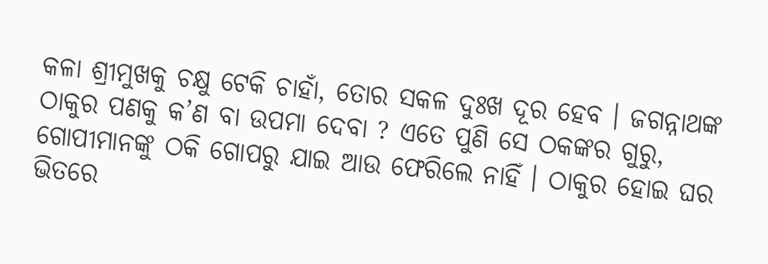କଳା ଶ୍ରୀମୁଖକୁ ଚକ୍ଷୁ ଟେକି ଚାହାଁ, ତୋର ସକଳ ଦୁଃଖ ଦୂର ହେବ । ଜଗନ୍ନାଥଙ୍କ ଠାକୁର ପଣକୁ କ’ଣ ବା ଉପମା ଦେବା ? ଏତେ ପୁଣି ସେ ଠକଙ୍କର ଗୁରୁ, ଗୋପୀମାନଙ୍କୁ ଠକି ଗୋପରୁ ଯାଇ ଆଉ ଫେରିଲେ ନାହିଁ । ଠାକୁର ହୋଇ ଘର ଭିତରେ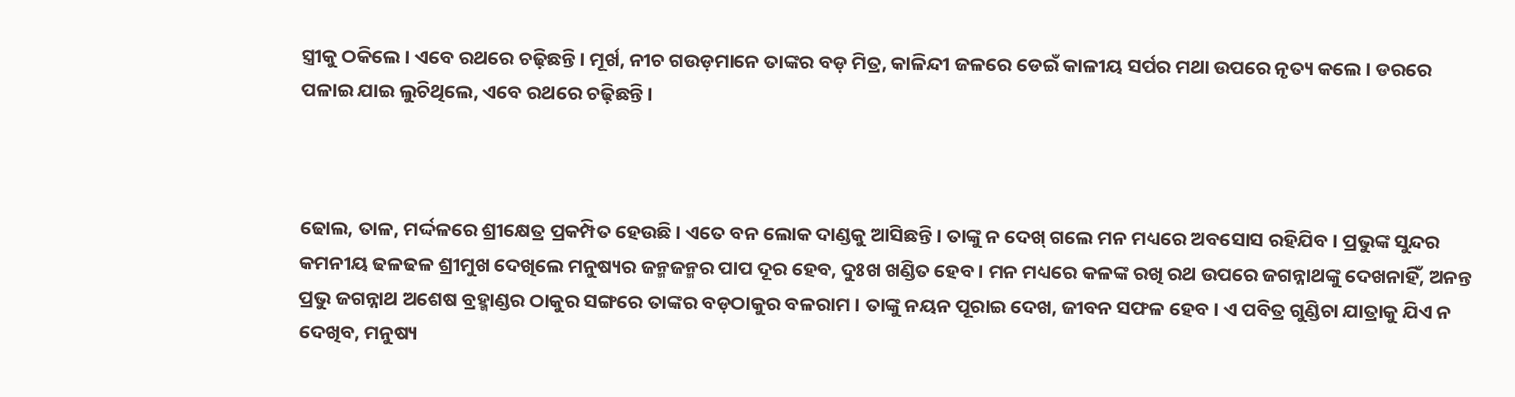ସ୍ତ୍ରୀକୁ ଠକିଲେ । ଏବେ ରଥରେ ଚଢ଼ିଛନ୍ତି । ମୂର୍ଖ, ନୀଚ ଗଉଡ଼ମାନେ ତାଙ୍କର ବଡ଼ ମିତ୍ର, କାଳିନ୍ଦୀ ଜଳରେ ଡେଇଁ କାଳୀୟ ସର୍ପର ମଥା ଉପରେ ନୃତ୍ୟ କଲେ । ଡରରେ ପଳାଇ ଯାଇ ଲୁଚିଥିଲେ, ଏବେ ରଥରେ ଚଢ଼ିଛନ୍ତି ।



ଢୋଲ, ତାଳ, ମର୍ଦ୍ଦଳରେ ଶ୍ରୀକ୍ଷେତ୍ର ପ୍ରକମ୍ପିତ ହେଉଛି । ଏତେ ବନ ଲୋକ ଦାଣ୍ଡକୁ ଆସିଛନ୍ତି । ତାଙ୍କୁ ନ ଦେଖ୍ ଗଲେ ମନ ମଧ୍ୟରେ ଅବସୋସ ରହିଯିବ । ପ୍ରଭୁଙ୍କ ସୁନ୍ଦର କମନୀୟ ଢଳଢଳ ଶ୍ରୀମୁଖ ଦେଖିଲେ ମନୁଷ୍ୟର ଜନ୍ମଜନ୍ମର ପାପ ଦୂର ହେବ, ଦୁଃଖ ଖଣ୍ଡିତ ହେବ । ମନ ମଧ୍ୟରେ କଳଙ୍କ ରଖି ରଥ ଉପରେ ଜଗନ୍ନାଥଙ୍କୁ ଦେଖନାହିଁ, ଅନନ୍ତ ପ୍ରଭୁ ଜଗନ୍ନାଥ ଅଶେଷ ବ୍ରହ୍ମାଣ୍ଡର ଠାକୁର ସଙ୍ଗରେ ତାଙ୍କର ବଡ଼ଠାକୁର ବଳରାମ । ତାଙ୍କୁ ନୟନ ପୂରାଇ ଦେଖ, ଜୀବନ ସଫଳ ହେବ । ଏ ପବିତ୍ର ଗୁଣ୍ଡିଚା ଯାତ୍ରାକୁ ଯିଏ ନ ଦେଖିବ, ମନୁଷ୍ୟ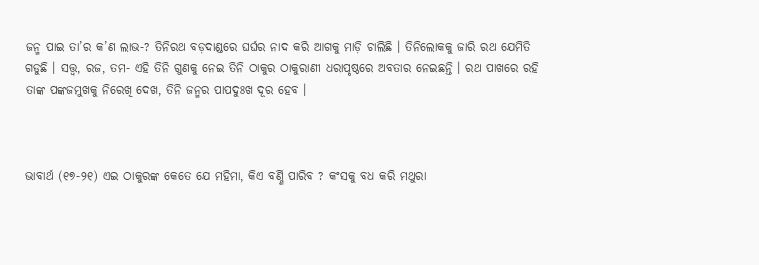ଜନ୍ମ ପାଇ ତା’ର କ’ଣ ଲାଭ-? ତିନିରଥ ବଡ଼ଦାଣ୍ଡରେ ଘର୍ଘର ନାଦ କରି ଆଗକୁ ମାଡ଼ି ଚାଲିଛି । ତିନିଲୋକକୁ ଜାରି ରଥ ଯେମିତି ଗଡୁଛି । ସତ୍ତ୍ୱ, ରଜ, ତମ- ଏହି ତିନି ଗୁଣକୁ ନେଇ ତିନି ଠାକୁର ଠାକୁରାଣୀ ଧରାପୃଷ୍ଠରେ ଅବତାର ନେଇଛନ୍ତି । ରଥ ପାଖରେ ରହି ତାଙ୍କ ପଙ୍କଜମୁଖକୁ ନିରେଖି ଦେଖ, ତିନି ଜନ୍ମର ପାପଦୁଃଖ ଦୂର ହେବ ।



ଭାବାର୍ଥ (୧୭-୨୧) ଏଇ ଠାକୁରଙ୍କ କେତେ ଯେ ମହିମା, କିଏ ବର୍ଣ୍ଣି ପାରିବ ? କଂସକୁ ବଧ କରି ମଥୁରା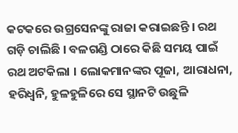କଟକରେ ଉଗ୍ରସେନଙ୍କୁ ରାଜା କରାଇଛନ୍ତି । ରଥ ଗଡ଼ି ଚାଲିଛି । ବଳଗଣ୍ଡି ଠାରେ କିଛି ସମୟ ପାଇଁ ରଥ ଅଟକିଲା । ଲୋକମାନଙ୍କର ପୂଜା, ଆରାଧନା, ହରିଧ୍ୱନି, ହୁଳହୁଳିରେ ସେ ସ୍ଥାନଟି ଉଛୁଳି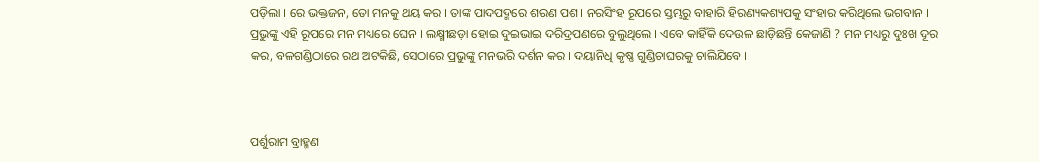ପଡ଼ିଲା । ରେ ଭକ୍ତଜନ, ତୋ ମନକୁ ଥୟ କର । ତାଙ୍କ ପାଦପଦ୍ମରେ ଶରଣ ପଶ । ନରସିଂହ ରୂପରେ ସ୍ତମ୍ଭରୁ ବାହାରି ହିରଣ୍ୟକଶ୍ୟପକୁ ସଂହାର କରିଥିଲେ ଭଗବାନ । ପ୍ରଭୁଙ୍କୁ ଏହି ରୂପରେ ମନ ମଧ୍ୟରେ ଘେନ । ଲକ୍ଷ୍ମୀଛଡ଼ା ହୋଇ ଦୁଇଭାଇ ଦରିଦ୍ରପଣରେ ବୁଲୁଥିଲେ । ଏବେ କାହିଁକି ଦେଉଳ ଛାଡ଼ିଛନ୍ତି କେଜାଣି ? ମନ ମଧ୍ୟରୁ ଦୁଃଖ ଦୂର କର, ବଳଗଣ୍ଡିଠାରେ ରଥ ଅଟକିଛି, ସେଠାରେ ପ୍ରଭୁଙ୍କୁ ମନଭରି ଦର୍ଶନ କର । ଦୟାନିଧି କୃଷ୍ଣ ଗୁଣ୍ଡିଚାଘରକୁ ଚାଲିଯିବେ ।



ପର୍ଶୁରାମ ବ୍ରାହ୍ମଣ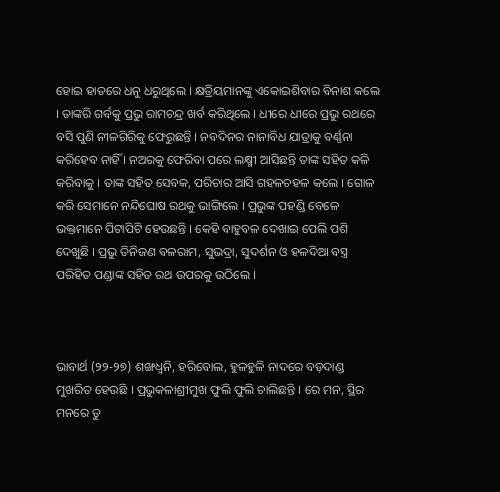ହୋଇ ହାତରେ ଧନୁ ଧରୁଥିଲେ । କ୍ଷତ୍ରିୟମାନଙ୍କୁ ଏକୋଇଶିବାର ବିନାଶ କଲେ । ତାଙ୍କରି ଗର୍ବକୁ ପ୍ରଭୁ ରାମଚନ୍ଦ୍ର ଖର୍ବ କରିଥିଲେ । ଧୀରେ ଧୀରେ ପ୍ରଭୁ ରଥରେ ବସି ପୁଣି ନୀଳଗିରିକୁ ଫେରୁଛନ୍ତି । ନବଦିନର ନାନାବିଧ ଯାତ୍ରାକୁ ବର୍ଣ୍ଣନା କରିହେବ ନାହିଁ । ନଅରକୁ ଫେରିବା ପରେ ଲକ୍ଷ୍ମୀ ଆସିଛନ୍ତି ତାଙ୍କ ସହିତ କଳି କରିବାକୁ । ତାଙ୍କ ସହିତ ସେବକ, ପରିଚାର ଆସି ଗହଳଚହଳ କଲେ । ଗୋଳ କରି ସେମାନେ ନନ୍ଦିଘୋଷ ରଥକୁ ଭାଙ୍ଗିଲେ । ପ୍ରଭୁଙ୍କ ପହଣ୍ଡି ବେଳେ ଭକ୍ତମାନେ ପିଟାପିଟି ହେଉଛନ୍ତି । କେହି ବାହୁବଳ ଦେଖାଇ ପେଲି ପଶି ଦେଖୁଛି । ପ୍ରଭୁ ତିନିଜଣ ବଳରାମ, ସୁଭଦ୍ରା, ସୁଦର୍ଶନ ଓ ହଳଦିଆ ବସ୍ତ୍ର ପରିହିତ ପଣ୍ଡାଙ୍କ ସହିତ ରଥ ଉପରକୁ ଉଠିଲେ ।



ଭାବାର୍ଥ (୨୨-୨୭) ଶଙ୍ଖଧ୍ୱନି, ହରିବୋଲ, ହୁଳହୁଳି ନାଦରେ ବଡ଼ଦାଣ୍ଡ ମୁଖରିତ ହେଉଛି । ପ୍ରଭୁକଳାଶ୍ରୀମୁଖ ଫୁଲି ଫୁଲି ଚାଲିଛନ୍ତି । ରେ ମନ, ସ୍ଥିର ମନରେ ତୁ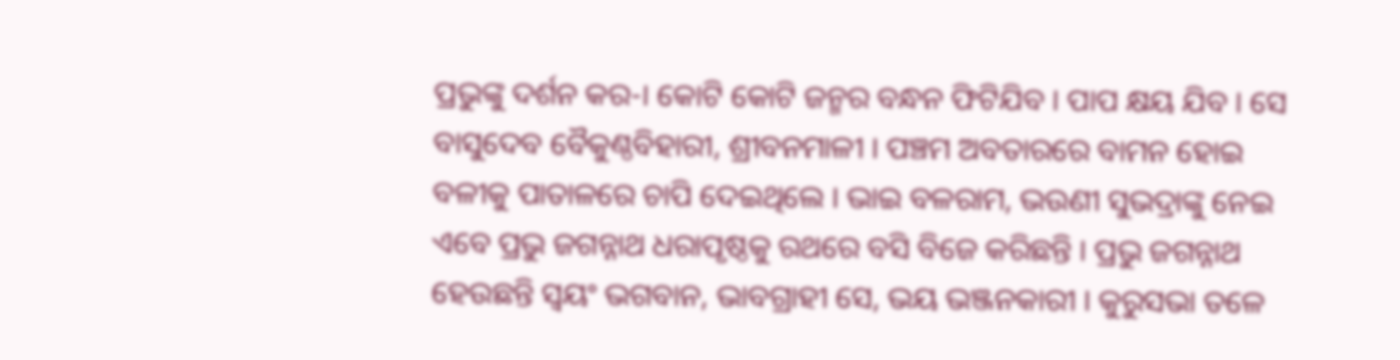ପ୍ରଭୁଙ୍କୁ ଦର୍ଶନ କର-। କୋଟି କୋଟି ଜନ୍ମର ବନ୍ଧନ ଫିଟିଯିବ । ପାପ କ୍ଷୟ ଯିବ । ସେ ବାସୁଦେବ ବୈକୁଣ୍ଠବିହାରୀ, ଶ୍ରୀବନମାଳୀ । ପଞ୍ଚମ ଅବତାରରେ ବାମନ ହୋଇ ବଳୀକୁ ପାତାଳରେ ଚାପି ଦେଇଥିଲେ । ଭାଇ ବଳରାମ, ଭଉଣୀ ସୁଭଦ୍ରାଙ୍କୁ ନେଇ ଏବେ ପ୍ରଭୁ ଜଗନ୍ନାଥ ଧରାପୃଷ୍ଠକୁ ରଥରେ ବସି ବିଜେ କରିଛନ୍ତି । ପ୍ରଭୁ ଜଗନ୍ନାଥ ହେଉଛନ୍ତି ସ୍ୱୟଂ ଭଗବାନ, ଭାବଗ୍ରାହୀ ସେ, ଭୟ ଭଞ୍ଜନକାରୀ । କୁରୁସଭା ତଳେ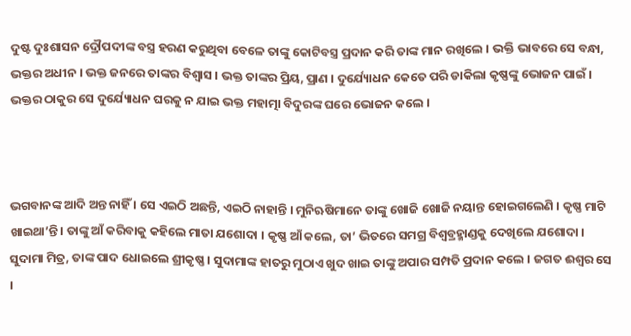ଦୁଷ୍ଟ ଦୁଃଶାସନ ଦ୍ରୌପଦୀଙ୍କ ବସ୍ତ୍ର ହରଣ କରୁଥିବା ବେଳେ ତାଙ୍କୁ କୋଟିବସ୍ତ୍ର ପ୍ରଦାନ କରି ତାଙ୍କ ମାନ ରଖିଲେ । ଭକ୍ତି ଭାବରେ ସେ ବନ୍ଧା, ଭକ୍ତର ଅଧୀନ । ଭକ୍ତ ଜନରେ ତାଙ୍କର ବିଶ୍ୱାସ । ଭକ୍ତ ତାଙ୍କର ପ୍ରିୟ, ପ୍ରାଣ । ଦୁର୍ଯ୍ୟୋଧନ କେତେ ପରି ଡାକିଲା କୃଷ୍ଣଙ୍କୁ ଭୋଜନ ପାଇଁ । ଭକ୍ତର ଠାକୁର ସେ ଦୁର୍ଯ୍ୟୋଧନ ଘରକୁ ନ ଯାଇ ଭକ୍ତ ମହାତ୍ମା ବିଦୁରଙ୍କ ଘରେ ଭୋଜନ କଲେ ।



ଭଗବାନଙ୍କ ଆଦି ଅନ୍ତ ନାହିଁ । ସେ ଏଇଠି ଅଛନ୍ତି, ଏଇଠି ନାହାନ୍ତି । ମୁନିଋଷିମାନେ ତାଙ୍କୁ ଖୋଜି ଖୋଜି ନୟାନ୍ତ ହୋଇଗଲେଣି । କୃଷ୍ଣ ମାଟି ଖାଇଥା’ନ୍ତି । ତାଙ୍କୁ ଆଁ କରିବାକୁ କହିଲେ ମାତା ଯଶୋଦା । କୃଷ୍ଣ ଆଁ କଲେ, ତା’ ଭିତରେ ସମଗ୍ର ବିଶ୍ୱବ୍ରହ୍ମାଣ୍ଡକୁ ଦେଖିଲେ ଯଶୋଦା । ସୁଦାମା ମିତ୍ର, ତାଙ୍କ ପାଦ ଧୋଇଲେ ଶ୍ରୀକୃଷ୍ଣ । ସୁଦାମାଙ୍କ ହାତରୁ ମୁଠାଏ ଖୁଦ ଖାଇ ତାଙ୍କୁ ଅପାର ସମ୍ପତି ପ୍ରଦାନ କଲେ । ଜଗତ ଈଶ୍ଵର ସେ ।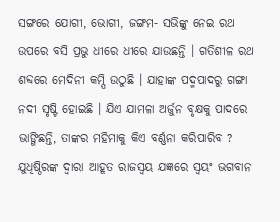ସଙ୍ଗରେ ଯୋଗୀ, ଭୋଗୀ, ଜଙ୍ଗମ- ସଭିଙ୍କୁ ନେଇ ରଥ ଉପରେ ବସି ପ୍ରଭୁ ଧୀରେ ଧୀରେ ଯାଉଛନ୍ତି । ଗତିଶୀଳ ରଥ ଶବ୍ଦରେ ମେଦିନୀ କମ୍ପି ଉଠୁଛି । ଯାହାଙ୍କ ପଦ୍ମପାଦରୁ ଗଙ୍ଗା ନଦୀ ସୃଷ୍ଟି ହୋଇଛି । ଯିଏ ଯାମଳା ଅର୍ଜୁନ ବୃକ୍ଷକୁ ପାଦରେ ଭାଙ୍ଗିଛନ୍ତି, ତାଙ୍କର ମହିମାକୁ କିଏ ବର୍ଣ୍ଣନା କରିପାରିବ ? ଯୁଧିଷ୍ଠିରଙ୍କ ଦ୍ୱାରା ଆହୂତ ରାଜସ୍ୱୟ ଯଜ୍ଞରେ ସ୍ୱୟଂ ଭଗବାନ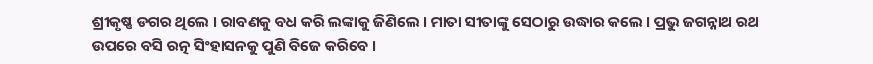ଶ୍ରୀକୃଷ୍ଣ ଡଗର ଥିଲେ । ରାବଣକୁ ବଧ କରି ଲଙ୍କାକୁ ଜିଣିଲେ । ମାତା ସୀତାଙ୍କୁ ସେଠାରୁ ଉଦ୍ଧାର କଲେ । ପ୍ରଭୁ ଜଗନ୍ନାଥ ରଥ ଉପରେ ବସି ରତ୍ନ ସିଂହାସନକୁ ପୁଣି ବିଜେ କରିବେ ।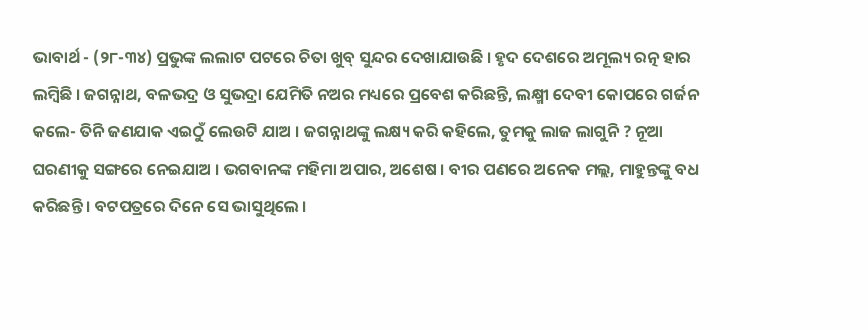ଭାବାର୍ଥ - (୨୮-୩୪) ପ୍ରଭୁଙ୍କ ଲଲାଟ ପଟରେ ଚିତା ଖୁବ୍ ସୁନ୍ଦର ଦେଖାଯାଉଛି । ହୃଦ ଦେଶରେ ଅମୂଲ୍ୟ ରତ୍ନ ହାର ଲମ୍ବିଛି । ଜଗନ୍ନାଥ, ବଳଭଦ୍ର ଓ ସୁଭଦ୍ରା ଯେମିତି ନଅର ମଧ୍ୟରେ ପ୍ରବେଶ କରିଛନ୍ତି, ଲକ୍ଷ୍ମୀ ଦେବୀ କୋପରେ ଗର୍ଜନ କଲେ- ତିନି ଜଣଯାକ ଏଇଠୁଁ ଲେଉଟି ଯାଅ । ଜଗନ୍ନାଥଙ୍କୁ ଲକ୍ଷ୍ୟ କରି କହିଲେ, ତୁମକୁ ଲାଜ ଲାଗୁନି ? ନୂଆ ଘରଣୀକୁ ସଙ୍ଗରେ ନେଇଯାଅ । ଭଗବାନଙ୍କ ମହିମା ଅପାର, ଅଶେଷ । ବୀର ପଣରେ ଅନେକ ମଲ୍ଲ, ମାହୁନ୍ତଙ୍କୁ ବଧ କରିଛନ୍ତି । ବଟପତ୍ରରେ ଦିନେ ସେ ଭାସୁଥିଲେ ।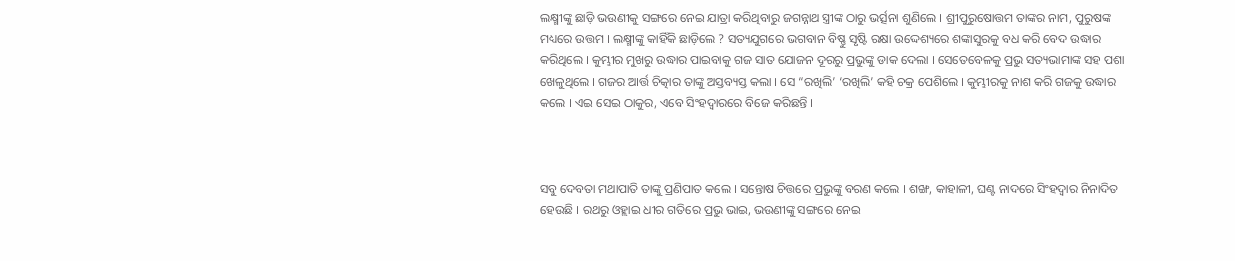ଲକ୍ଷ୍ମୀଙ୍କୁ ଛାଡ଼ି ଭଉଣୀକୁ ସଙ୍ଗରେ ନେଇ ଯାତ୍ରା କରିଥିବାରୁ ଜଗନ୍ନାଥ ସ୍ତ୍ରୀଙ୍କ ଠାରୁ ଭର୍ତ୍ସନା ଶୁଣିଲେ । ଶ୍ରୀପୁରୁଷୋତ୍ତମ ତାଙ୍କର ନାମ, ପୁରୁଷଙ୍କ ମଧ୍ୟରେ ଉତ୍ତମ । ଲକ୍ଷ୍ମୀଙ୍କୁ କାହିଁକି ଛାଡ଼ିଲେ ? ସତ୍ୟଯୁଗରେ ଭଗବାନ ବିଷ୍ଣୁ ସୃଷ୍ଟି ରକ୍ଷା ଉଦ୍ଦେଶ୍ୟରେ ଶଙ୍କାସୁରକୁ ବଧ କରି ବେଦ ଉଦ୍ଧାର କରିଥିଲେ । କୁମ୍ଭୀର ମୁଖରୁ ଉଦ୍ଧାର ପାଇବାକୁ ଗଜ ସାତ ଯୋଜନ ଦୂରରୁ ପ୍ରଭୁଙ୍କୁ ଡାକ ଦେଲା । ସେତେବେଳକୁ ପ୍ରଭୁ ସତ୍ୟଭାମାଙ୍କ ସହ ପଶା ଖେଳୁଥିଲେ । ଗଜର ଆର୍ତ୍ତ ଚିତ୍କାର ତାଙ୍କୁ ଅସ୍ତବ୍ୟସ୍ତ କଲା । ସେ “ରଖିଲି’ ‘ରଖିଲି’ କହି ଚକ୍ର ପେଶିଲେ । କୁମ୍ଭୀରକୁ ନାଶ କରି ଗଜକୁ ଉଦ୍ଧାର କଲେ । ଏଇ ସେଇ ଠାକୁର, ଏବେ ସିଂହଦ୍ୱାରରେ ବିଜେ କରିଛନ୍ତି ।



ସବୁ ଦେବତା ମଥାପାତି ତାଙ୍କୁ ପ୍ରଣିପାତ କଲେ । ସନ୍ତୋଷ ଚିତ୍ତରେ ପ୍ରଭୁଙ୍କୁ ବରଣ କଲେ । ଶଙ୍ଖ, କାହାଳୀ, ଘଣ୍ଟ ନାଦରେ ସିଂହଦ୍ୱାର ନିନାଦିତ ହେଉଛି । ରଥରୁ ଓହ୍ଲାଇ ଧୀର ଗତିରେ ପ୍ରଭୁ ଭାଇ, ଭଉଣୀଙ୍କୁ ସଙ୍ଗରେ ନେଇ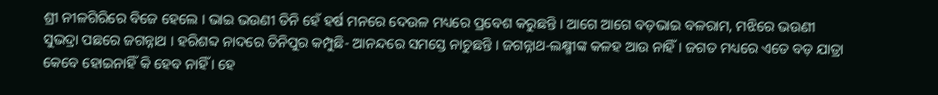ଶ୍ରୀ ନୀଳଗିରିରେ ବିଜେ ହେଲେ । ଭାଇ ଭଉଣୀ ତିନି ହେଁ ହର୍ଷ ମନରେ ଦେଉଳ ମଧ୍ୟରେ ପ୍ରବେଶ କରୁଛନ୍ତି । ଆଗେ ଆଗେ ବଡ଼ଭାଇ ବଳରାମ, ମଝିରେ ଭଉଣୀ ସୁଭଦ୍ରା ପଛରେ ଜଗନ୍ନାଥ । ହରିଶବ୍ଦ ନାଦରେ ତିନିପୁର କମ୍ପୁଛି- ଆନନ୍ଦରେ ସମସ୍ତେ ନାଚୁଛନ୍ତି । ଜଗନ୍ନାଥ-ଲକ୍ଷ୍ମୀଙ୍କ କଳହ ଆଉ ନାହିଁ । ଜଗତ ମଧ୍ୟରେ ଏତେ ବଡ଼ ଯାତ୍ରା କେବେ ହୋଇନାହିଁ କି ହେବ ନାହିଁ । ହେ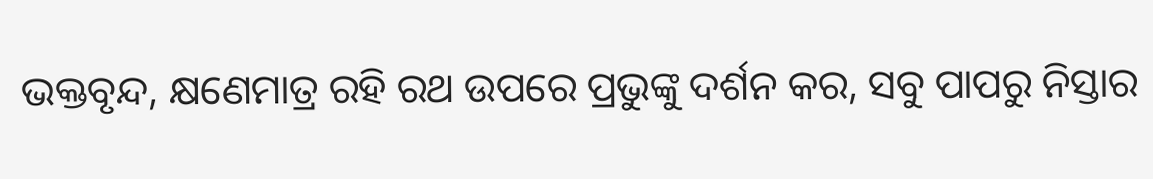ଭକ୍ତବୃନ୍ଦ, କ୍ଷଣେମାତ୍ର ରହି ରଥ ଉପରେ ପ୍ରଭୁଙ୍କୁ ଦର୍ଶନ କର, ସବୁ ପାପରୁ ନିସ୍ତାର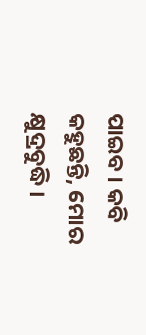ପାଇବ । କବି କହୁଛନ୍ତି, ମୋର କ୍ଷୁଦ୍ରବୁଦ୍ଧି ।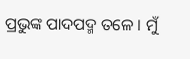ପ୍ରଭୁଙ୍କ ପାଦପଦ୍ମ ତଳେ । ମୁଁ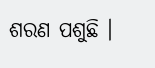ଶରଣ ପଶୁଛି ।